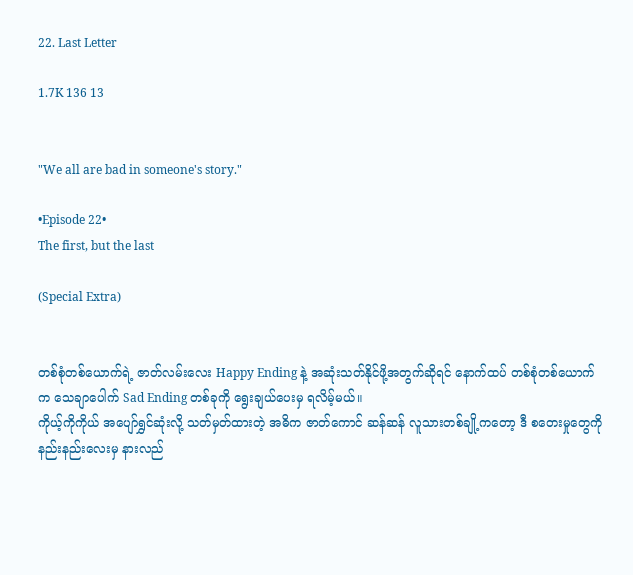22. Last Letter

1.7K 136 13


"We all are bad in someone's story."

•Episode 22•
The first, but the last

(Special Extra)


တစ်စုံတစ်ယောက်ရဲ့ ဇာတ်လမ်းလေး Happy Ending နဲ့ အဆုံးသတ်နိုင်ဖို့အတွက်ဆိုရင် နောက်ထပ် တစ်စုံတစ်ယောက်က သေချာပေါက် Sad Ending တစ်ခုကို ရွေးချယ်ပေးမှ ရလိမ့်မယ်။
ကိုယ့်ကိုကိုယ် အပျော်ရွှင်ဆုံးလို့ သတ်မှတ်ထားတဲ့ အဓိက ဇာတ်ကောင် ဆန်ဆန် လူသားတစ်ချို့ကတော့ ဒီ စတေးမှုတွေကို နည်းနည်းလေးမှ နားလည်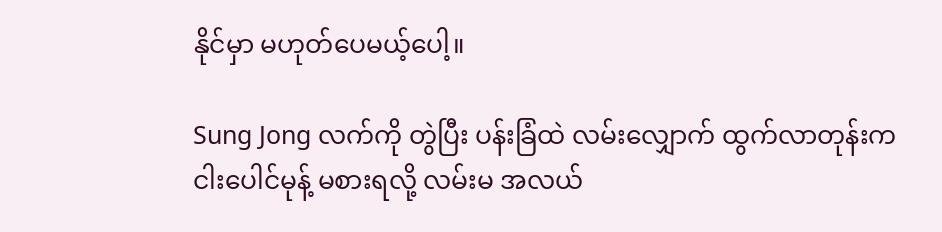နိုင်မှာ မဟုတ်ပေမယ့်ပေါ့။

Sung Jong လက်ကို တွဲပြီး ပန်းခြံထဲ လမ်းလျှောက် ထွက်လာတုန်းက ငါးပေါင်မုန့် မစားရလို့ လမ်းမ အလယ်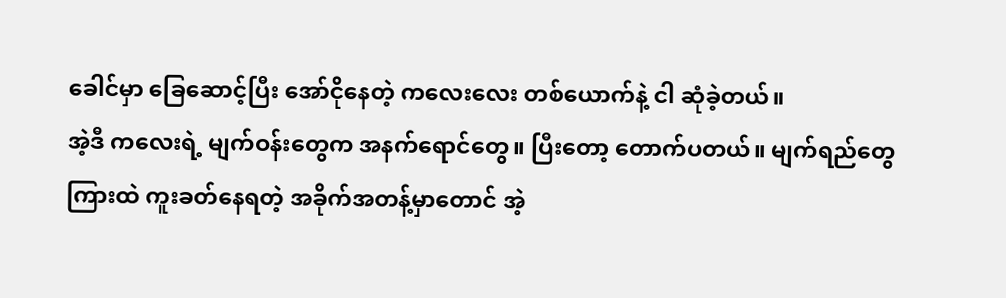ခေါင်မှာ ခြေဆောင့်ပြီး အော်ငိုနေတဲ့ ကလေးလေး တစ်ယောက်နဲ့ ငါ ဆုံခဲ့တယ်။
အဲ့ဒီ ကလေးရဲ့ မျက်ဝန်းတွေက အနက်ရောင်တွေ။ ပြီးတော့ တောက်ပတယ်။ မျက်ရည်တွေကြားထဲ ကူးခတ်နေရတဲ့ အခိုက်အတန့်မှာတောင် အဲ့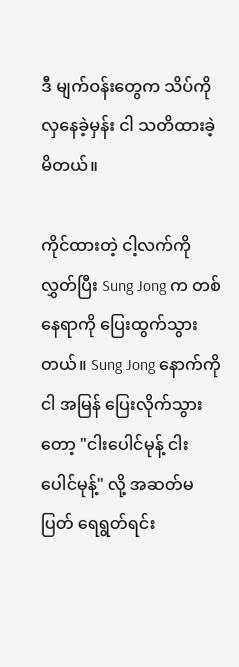ဒီ မျက်ဝန်းတွေက သိပ်ကို လှနေခဲ့မှန်း ငါ သတိထားခဲ့မိတယ်။

ကိုင်ထားတဲ့ ငါ့လက်ကို လွှတ်ပြီး Sung Jong က တစ်နေရာကို ပြေးထွက်သွားတယ်။ Sung Jong နောက်ကို ငါ အမြန် ပြေးလိုက်သွားတော့ "ငါးပေါင်မုန့် ငါးပေါင်မုန့်" လို့ အဆတ်မပြတ် ရေရွတ်ရင်း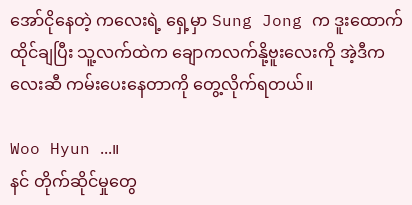အော်ငိုနေတဲ့ ကလေးရဲ့ ရှေ့မှာ Sung Jong က ဒူးထောက် ထိုင်ချပြီး သူ့လက်ထဲက ချောကလက်နို့ဗူးလေးကို အဲ့ဒီကလေးဆီ ကမ်းပေးနေတာကို တွေ့လိုက်ရတယ်။

Woo Hyun ...။
နင် တိုက်ဆိုင်မှုတွေ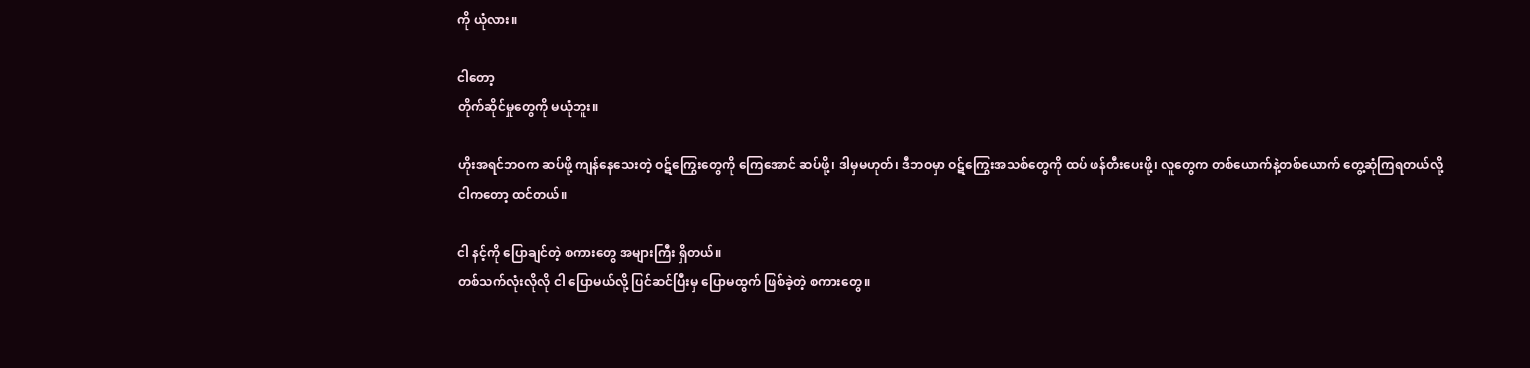ကို ယုံလား။

ငါတော့
တိုက်ဆိုင်မှုတွေကို မယုံဘူး။

ဟိုးအရင်ဘဝက ဆပ်ဖို့ ကျန်နေသေးတဲ့ ဝဋ်ကြွေးတွေကို ကြေအောင် ဆပ်ဖို့၊ ဒါမှမဟုတ်၊ ဒီဘဝမှာ ဝဋ်ကြွေးအသစ်တွေကို ထပ် ဖန်တီးပေးဖို့၊ လူတွေက တစ်ယောက်နဲ့တစ်ယောက် တွေ့ဆုံကြရတယ်လို့ ငါကတော့ ထင်တယ်။

ငါ နင့်ကို ပြောချင်တဲ့ စကားတွေ အများကြီး ရှိတယ်။
တစ်သက်လုံးလိုလို ငါ ပြောမယ်လို့ ပြင်ဆင်ပြီးမှ ပြောမထွက် ဖြစ်ခဲ့တဲ့ စကားတွေ။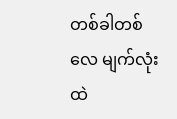တစ်ခါတစ်လေ မျက်လုံးထဲ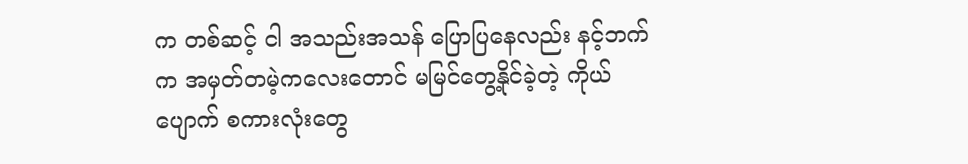က တစ်ဆင့် ငါ အသည်းအသန် ပြောပြနေလည်း နင့်ဘက်က အမှတ်တမဲ့ကလေးတောင် မမြင်တွေ့နိုင်ခဲ့တဲ့ ကိုယ်ပျောက် စကားလုံးတွေ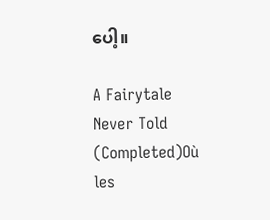ပေါ့။

A Fairytale Never Told (Completed)Où les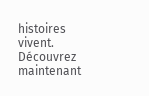histoires vivent. Découvrez maintenant